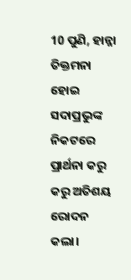10 ପୁଣି, ହାନ୍ନା ତିକ୍ତମନା ହୋଇ ସଦାପ୍ରଭୁଙ୍କ ନିକଟରେ ପ୍ରାର୍ଥନା କରୁ କରୁ ଅତିଶୟ ରୋଦନ କଲା।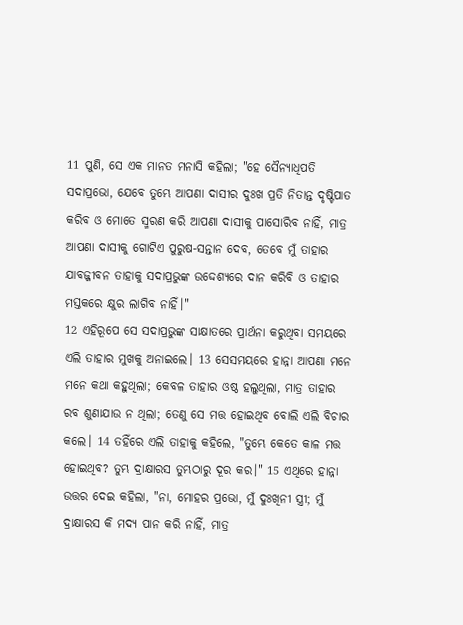11 ପୁଣି, ସେ ଏକ ମାନତ ମନାସି କହିଲା; "ହେ ସୈନ୍ୟାଧିପତି ସଦାପ୍ରଭୋ, ଯେବେ ତୁମ୍ଭେ ଆପଣା ଦାସୀର ଦୁଃଖ ପ୍ରତି ନିତାନ୍ତ ଦୃଷ୍ଟିପାତ କରିବ ଓ ମୋତେ ସ୍ମରଣ କରି ଆପଣା ଦାସୀକୁ ପାସୋରିବ ନାହିଁ, ମାତ୍ର ଆପଣା ଦାସୀକୁ ଗୋଟିଏ ପୁରୁଷ-ସନ୍ତାନ ଦେବ, ତେବେ ମୁଁ ତାହାର ଯାବଜ୍ଜୀବନ ତାହାକୁ ସଦାପ୍ରଭୁଙ୍କ ଉଦ୍ଦେଶ୍ୟରେ ଦାନ କରିବି ଓ ତାହାର ମସ୍ତକରେ କ୍ଷୁର ଲାଗିବ ନାହିଁ।"
12 ଏହିରୂପେ ସେ ସଦାପ୍ରଭୁଙ୍କ ସାକ୍ଷାତରେ ପ୍ରାର୍ଥନା କରୁଥିବା ସମୟରେ ଏଲି ତାହାର ମୁଖକୁ ଅନାଇଲେ। 13 ସେସମୟରେ ହାନ୍ନା ଆପଣା ମନେ ମନେ କଥା କହୁଥିଲା; କେବଳ ତାହାର ଓଷ୍ଠ ହଲୁଥିଲା, ମାତ୍ର ତାହାର ରବ ଶୁଣାଯାଉ ନ ଥିଲା; ତେଣୁ ସେ ମତ୍ତ ହୋଇଥିବ ବୋଲି ଏଲି ବିଚାର କଲେ। 14 ତହିଁରେ ଏଲି ତାହାକୁ କହିଲେ, "ତୁମ୍ଭେ କେତେ କାଳ ମତ୍ତ ହୋଇଥିବ? ତୁମ୍ଭ ଦ୍ରାକ୍ଷାରସ ତୁମ୍ଭଠାରୁ ଦୂର କର।" 15 ଏଥିରେ ହାନ୍ନା ଉତ୍ତର ଦେଇ କହିଲା, "ନା, ମୋହର ପ୍ରଭୋ, ମୁଁ ଦୁଃଖିନୀ ସ୍ତ୍ରୀ; ମୁଁ ଦ୍ରାକ୍ଷାରସ କି ମଦ୍ୟ ପାନ କରି ନାହିଁ, ମାତ୍ର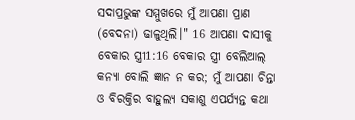ସଦାପ୍ରଭୁଙ୍କ ସମ୍ମୁଖରେ ମୁଁ ଆପଣା ପ୍ରାଣ (ବେଦନା) ଢାଳୁଥିଲି।" 16 ଆପଣା ଦାସୀକୁ ବେକାର ସ୍ତ୍ରୀ1:16 ବେକାର ସ୍ତ୍ରୀ ବେଲିଆଲ୍ କନ୍ୟା ବୋଲି ଜ୍ଞାନ ନ କର; ମୁଁ ଆପଣା ଚିନ୍ତା ଓ ବିରକ୍ତିର ବାହୁଲ୍ୟ ସକାଶୁ ଏପର୍ଯ୍ୟନ୍ତ କଥା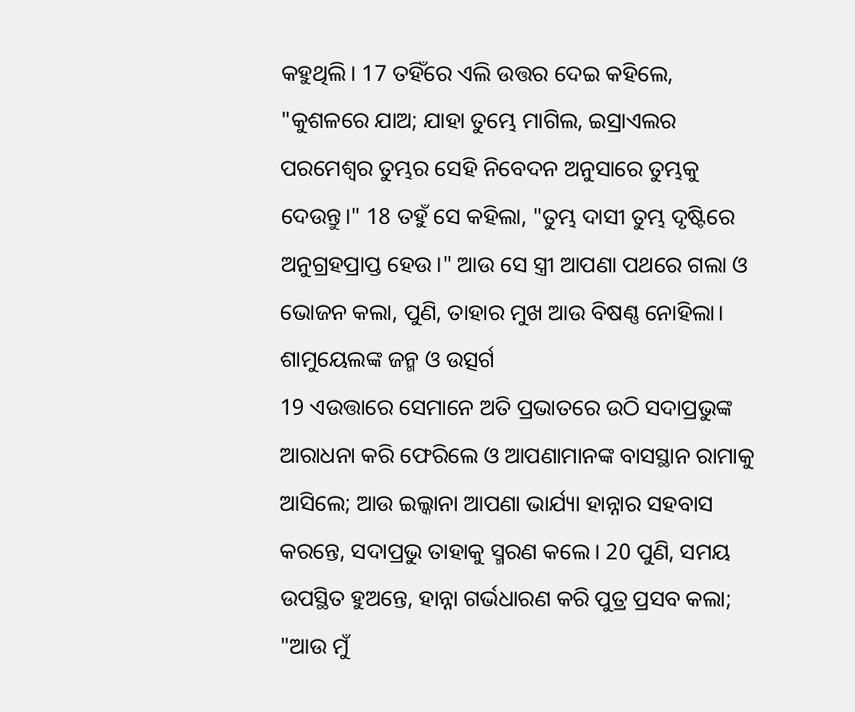କହୁଥିଲି। 17 ତହିଁରେ ଏଲି ଉତ୍ତର ଦେଇ କହିଲେ, "କୁଶଳରେ ଯାଅ; ଯାହା ତୁମ୍ଭେ ମାଗିଲ, ଇସ୍ରାଏଲର ପରମେଶ୍ୱର ତୁମ୍ଭର ସେହି ନିବେଦନ ଅନୁସାରେ ତୁମ୍ଭକୁ ଦେଉନ୍ତୁ।" 18 ତହୁଁ ସେ କହିଲା, "ତୁମ୍ଭ ଦାସୀ ତୁମ୍ଭ ଦୃଷ୍ଟିରେ ଅନୁଗ୍ରହପ୍ରାପ୍ତ ହେଉ।" ଆଉ ସେ ସ୍ତ୍ରୀ ଆପଣା ପଥରେ ଗଲା ଓ ଭୋଜନ କଲା, ପୁଣି, ତାହାର ମୁଖ ଆଉ ବିଷଣ୍ଣ ନୋହିଲା।
ଶାମୁୟେଲଙ୍କ ଜନ୍ମ ଓ ଉତ୍ସର୍ଗ
19 ଏଉତ୍ତାରେ ସେମାନେ ଅତି ପ୍ରଭାତରେ ଉଠି ସଦାପ୍ରଭୁଙ୍କ ଆରାଧନା କରି ଫେରିଲେ ଓ ଆପଣାମାନଙ୍କ ବାସସ୍ଥାନ ରାମାକୁ ଆସିଲେ; ଆଉ ଇଲ୍କାନା ଆପଣା ଭାର୍ଯ୍ୟା ହାନ୍ନାର ସହବାସ କରନ୍ତେ, ସଦାପ୍ରଭୁ ତାହାକୁ ସ୍ମରଣ କଲେ। 20 ପୁଣି, ସମୟ ଉପସ୍ଥିତ ହୁଅନ୍ତେ, ହାନ୍ନା ଗର୍ଭଧାରଣ କରି ପୁତ୍ର ପ୍ରସବ କଲା; "ଆଉ ମୁଁ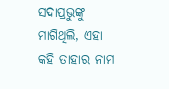ସଦାପ୍ରଭୁଙ୍କୁ ମାଗିଥିଲି, ଏହା କହି ତାହାର ନାମ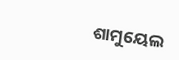ଶାମୁୟେଲ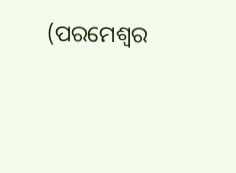(ପରମେଶ୍ୱର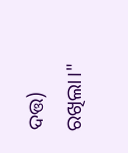ଦତ୍ତ) ରଖିଲା।"